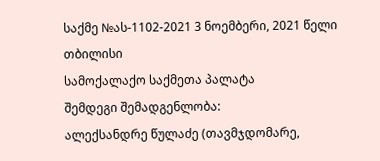საქმე №ას-1102-2021 3 ნოემბერი, 2021 წელი
თბილისი
სამოქალაქო საქმეთა პალატა
შემდეგი შემადგენლობა:
ალექსანდრე წულაძე (თავმჯდომარე,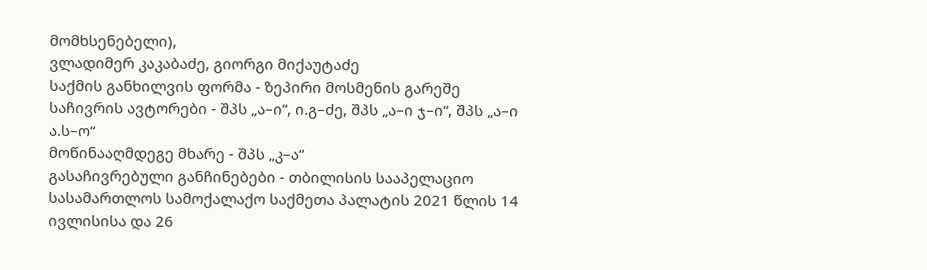მომხსენებელი),
ვლადიმერ კაკაბაძე, გიორგი მიქაუტაძე
საქმის განხილვის ფორმა - ზეპირი მოსმენის გარეშე
საჩივრის ავტორები - შპს „ა–ი“, ი.გ–ძე, შპს „ა–ი ჯ–ი“, შპს „ა–ი ა.ს–ო“
მოწინააღმდეგე მხარე - შპს „კ–ა“
გასაჩივრებული განჩინებები - თბილისის სააპელაციო სასამართლოს სამოქალაქო საქმეთა პალატის 2021 წლის 14 ივლისისა და 26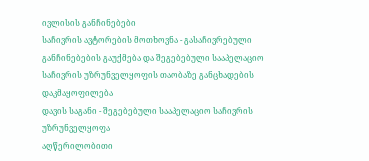ივლისის განჩინებები
საჩივრის ავტორების მოთხოვნა - გასაჩივრებული განჩინებების გაუქმება და შეგებებული სააპელაციო საჩივრის უზრუნველყოფის თაობაზე განცხადების დაკმაყოფილება
დავის საგანი - შეგებებული სააპელაციო საჩივრის უზრუნველყოფა
აღწერილობითი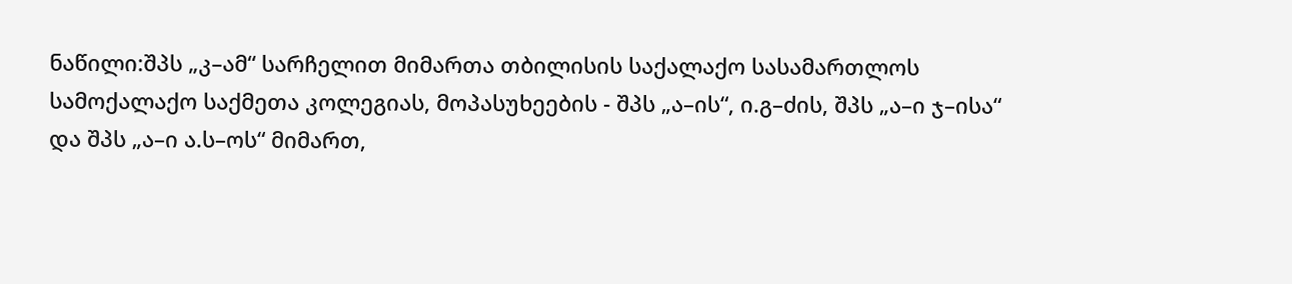ნაწილი:შპს „კ–ამ“ სარჩელით მიმართა თბილისის საქალაქო სასამართლოს სამოქალაქო საქმეთა კოლეგიას, მოპასუხეების - შპს „ა–ის“, ი.გ–ძის, შპს „ა–ი ჯ–ისა“ და შპს „ა–ი ა.ს–ოს“ მიმართ,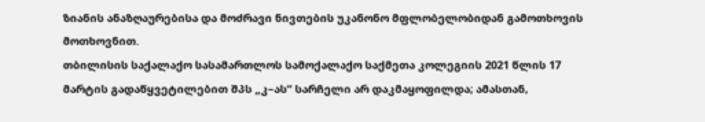ზიანის ანაზღაურებისა და მოძრავი ნივთების უკანონო მფლობელობიდან გამოთხოვის მოთხოვნით.
თბილისის საქალაქო სასამართლოს სამოქალაქო საქმეთა კოლეგიის 2021 წლის 17 მარტის გადაწყვეტილებით შპს „კ–ას“ სარჩელი არ დაკმაყოფილდა; ამასთან,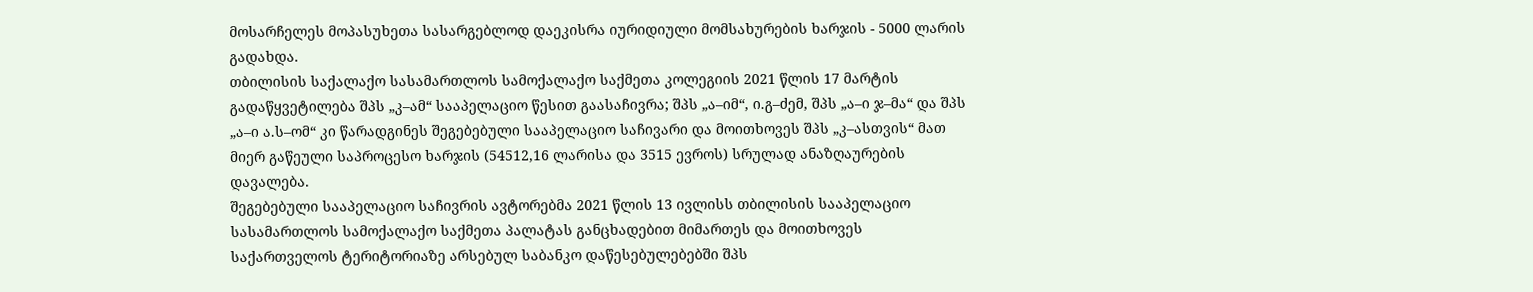მოსარჩელეს მოპასუხეთა სასარგებლოდ დაეკისრა იურიდიული მომსახურების ხარჯის - 5000 ლარის გადახდა.
თბილისის საქალაქო სასამართლოს სამოქალაქო საქმეთა კოლეგიის 2021 წლის 17 მარტის გადაწყვეტილება შპს „კ–ამ“ სააპელაციო წესით გაასაჩივრა; შპს „ა–იმ“, ი.გ–ძემ, შპს „ა–ი ჯ–მა“ და შპს „ა–ი ა.ს–ომ“ კი წარადგინეს შეგებებული სააპელაციო საჩივარი და მოითხოვეს შპს „კ–ასთვის“ მათ მიერ გაწეული საპროცესო ხარჯის (54512,16 ლარისა და 3515 ევროს) სრულად ანაზღაურების დავალება.
შეგებებული სააპელაციო საჩივრის ავტორებმა 2021 წლის 13 ივლისს თბილისის სააპელაციო სასამართლოს სამოქალაქო საქმეთა პალატას განცხადებით მიმართეს და მოითხოვეს საქართველოს ტერიტორიაზე არსებულ საბანკო დაწესებულებებში შპს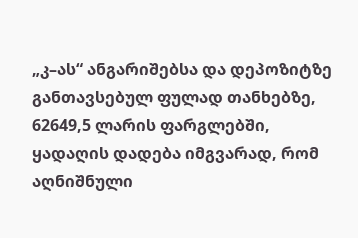„კ–ას“ ანგარიშებსა და დეპოზიტზე განთავსებულ ფულად თანხებზე, 62649,5 ლარის ფარგლებში, ყადაღის დადება იმგვარად, რომ აღნიშნული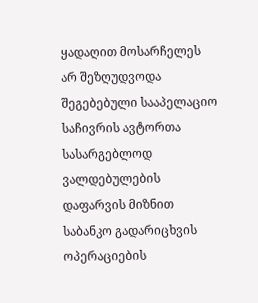ყადაღით მოსარჩელეს არ შეზღუდვოდა შეგებებული სააპელაციო საჩივრის ავტორთა სასარგებლოდ ვალდებულების დაფარვის მიზნით საბანკო გადარიცხვის ოპერაციების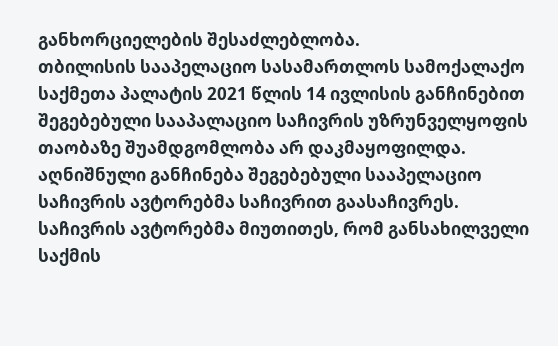განხორციელების შესაძლებლობა.
თბილისის სააპელაციო სასამართლოს სამოქალაქო საქმეთა პალატის 2021 წლის 14 ივლისის განჩინებით შეგებებული სააპალაციო საჩივრის უზრუნველყოფის თაობაზე შუამდგომლობა არ დაკმაყოფილდა. აღნიშნული განჩინება შეგებებული სააპელაციო საჩივრის ავტორებმა საჩივრით გაასაჩივრეს.
საჩივრის ავტორებმა მიუთითეს, რომ განსახილველი საქმის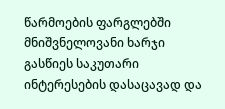წარმოების ფარგლებში მნიშვნელოვანი ხარჯი გასწიეს საკუთარი ინტერესების დასაცავად და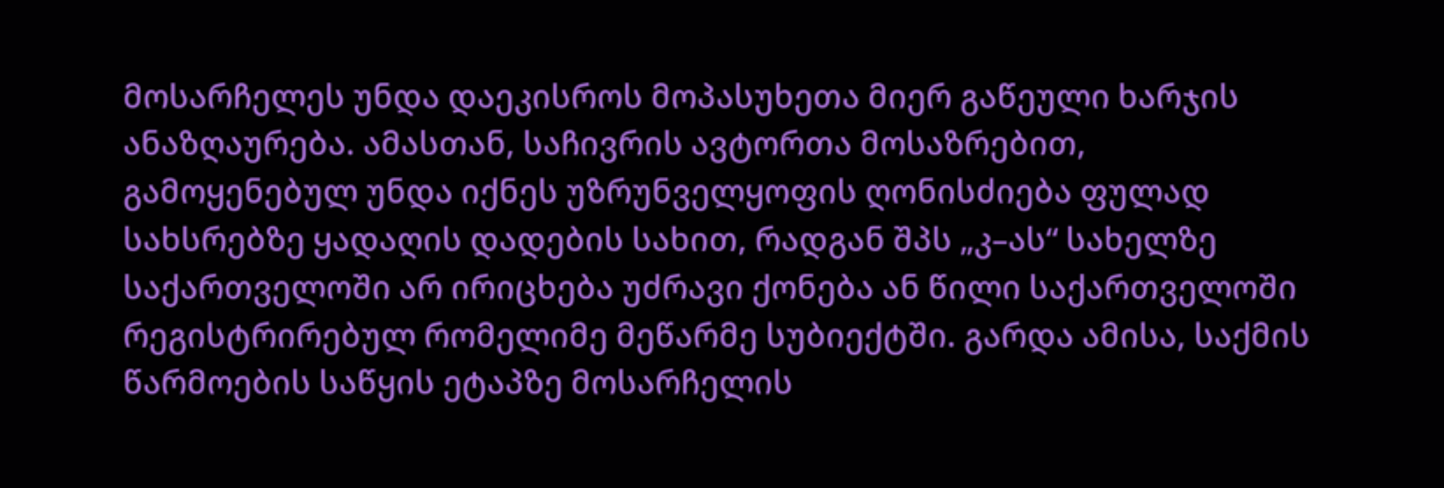მოსარჩელეს უნდა დაეკისროს მოპასუხეთა მიერ გაწეული ხარჯის ანაზღაურება. ამასთან, საჩივრის ავტორთა მოსაზრებით, გამოყენებულ უნდა იქნეს უზრუნველყოფის ღონისძიება ფულად სახსრებზე ყადაღის დადების სახით, რადგან შპს „კ–ას“ სახელზე საქართველოში არ ირიცხება უძრავი ქონება ან წილი საქართველოში რეგისტრირებულ რომელიმე მეწარმე სუბიექტში. გარდა ამისა, საქმის წარმოების საწყის ეტაპზე მოსარჩელის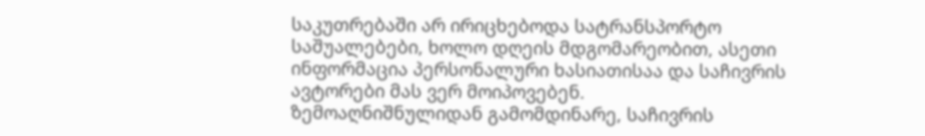საკუთრებაში არ ირიცხებოდა სატრანსპორტო საშუალებები, ხოლო დღეის მდგომარეობით, ასეთი ინფორმაცია პერსონალური ხასიათისაა და საჩივრის ავტორები მას ვერ მოიპოვებენ.
ზემოაღნიშნულიდან გამომდინარე, საჩივრის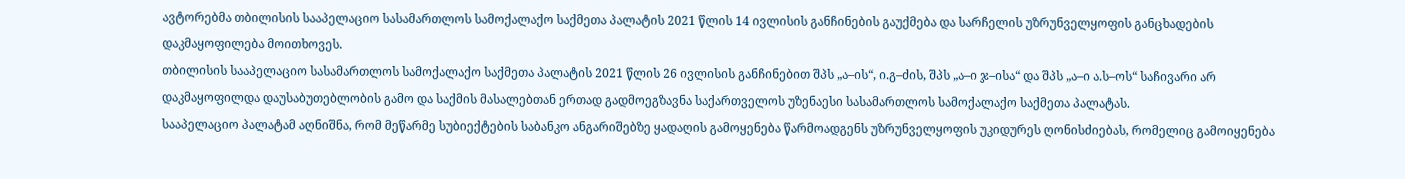ავტორებმა თბილისის სააპელაციო სასამართლოს სამოქალაქო საქმეთა პალატის 2021 წლის 14 ივლისის განჩინების გაუქმება და სარჩელის უზრუნველყოფის განცხადების დაკმაყოფილება მოითხოვეს.
თბილისის სააპელაციო სასამართლოს სამოქალაქო საქმეთა პალატის 2021 წლის 26 ივლისის განჩინებით შპს „ა–ის“, ი.გ–ძის, შპს „ა–ი ჯ–ისა“ და შპს „ა–ი ა.ს–ოს“ საჩივარი არ დაკმაყოფილდა დაუსაბუთებლობის გამო და საქმის მასალებთან ერთად გადმოეგზავნა საქართველოს უზენაესი სასამართლოს სამოქალაქო საქმეთა პალატას.
სააპელაციო პალატამ აღნიშნა, რომ მეწარმე სუბიექტების საბანკო ანგარიშებზე ყადაღის გამოყენება წარმოადგენს უზრუნველყოფის უკიდურეს ღონისძიებას, რომელიც გამოიყენება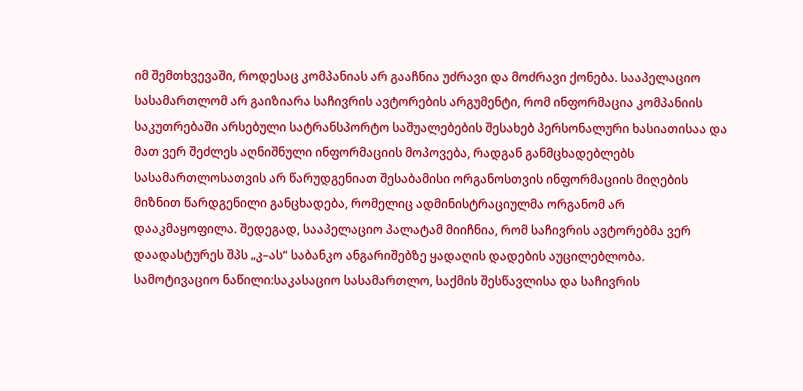იმ შემთხვევაში, როდესაც კომპანიას არ გააჩნია უძრავი და მოძრავი ქონება. სააპელაციო სასამართლომ არ გაიზიარა საჩივრის ავტორების არგუმენტი, რომ ინფორმაცია კომპანიის საკუთრებაში არსებული სატრანსპორტო საშუალებების შესახებ პერსონალური ხასიათისაა და მათ ვერ შეძლეს აღნიშნული ინფორმაციის მოპოვება, რადგან განმცხადებლებს სასამართლოსათვის არ წარუდგენიათ შესაბამისი ორგანოსთვის ინფორმაციის მიღების მიზნით წარდგენილი განცხადება, რომელიც ადმინისტრაციულმა ორგანომ არ დააკმაყოფილა. შედეგად, სააპელაციო პალატამ მიიჩნია, რომ საჩივრის ავტორებმა ვერ დაადასტურეს შპს „კ–ას“ საბანკო ანგარიშებზე ყადაღის დადების აუცილებლობა.
სამოტივაციო ნაწილი:საკასაციო სასამართლო, საქმის შესწავლისა და საჩივრის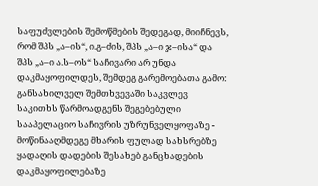საფუძვლების შემოწმების შედეგად, მიიჩნევს, რომ შპს „ა–ის“, ი.გ–ძის, შპს „ა–ი ჯ–ისა“ და შპს „ა–ი ა.ს–ოს“ საჩივარი არ უნდა დაკმაყოფილდეს, შემდეგ გარემოებათა გამო:
განსახილველ შემთხვევაში საკვლევ საკითხს წარმოადგენს შეგებებული სააპელაციო საჩივრის უზრუნველყოფაზე - მოწინააღმდეგე მხარის ფულად სახსრებზე ყადაღის დადების შესახებ განცხადების დაკმაყოფილებაზე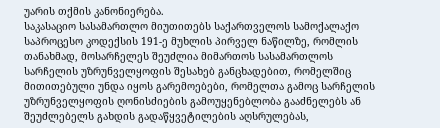უარის თქმის კანონიერება.
საკასაციო სასამართლო მიუთითებს საქართველოს სამოქალაქო საპროცესო კოდექსის 191-ე მუხლის პირველ ნაწილზე, რომლის თანახმად, მოსარჩელეს შეუძლია მიმართოს სასამართლოს სარჩელის უზრუნველყოფის შესახებ განცხადებით, რომელშიც მითითებული უნდა იყოს გარემოებები, რომელთა გამოც სარჩელის უზრუნველყოფის ღონისძიების გამოუყენებლობა გააძნელებს ან შეუძლებელს გახდის გადაწყვეტილების აღსრულებას,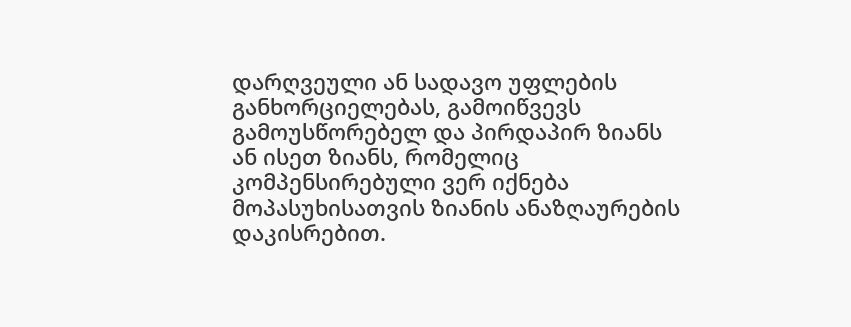დარღვეული ან სადავო უფლების განხორციელებას, გამოიწვევს გამოუსწორებელ და პირდაპირ ზიანს ან ისეთ ზიანს, რომელიც კომპენსირებული ვერ იქნება მოპასუხისათვის ზიანის ანაზღაურების დაკისრებით.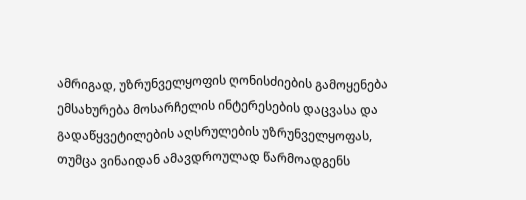ამრიგად, უზრუნველყოფის ღონისძიების გამოყენება ემსახურება მოსარჩელის ინტერესების დაცვასა და გადაწყვეტილების აღსრულების უზრუნველყოფას, თუმცა ვინაიდან ამავდროულად წარმოადგენს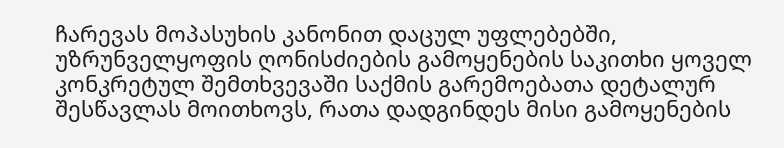ჩარევას მოპასუხის კანონით დაცულ უფლებებში, უზრუნველყოფის ღონისძიების გამოყენების საკითხი ყოველ კონკრეტულ შემთხვევაში საქმის გარემოებათა დეტალურ შესწავლას მოითხოვს, რათა დადგინდეს მისი გამოყენების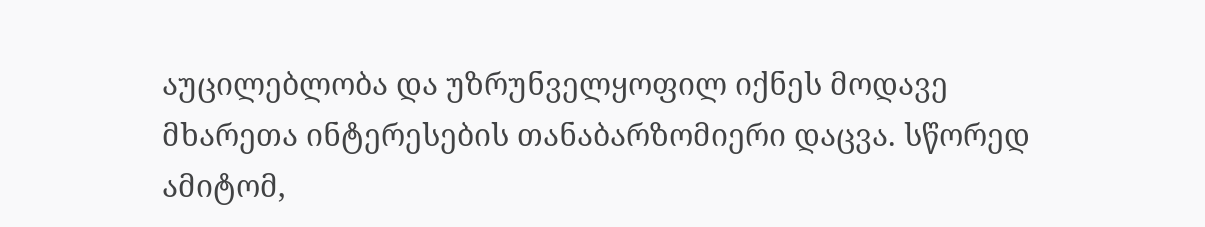აუცილებლობა და უზრუნველყოფილ იქნეს მოდავე მხარეთა ინტერესების თანაბარზომიერი დაცვა. სწორედ ამიტომ,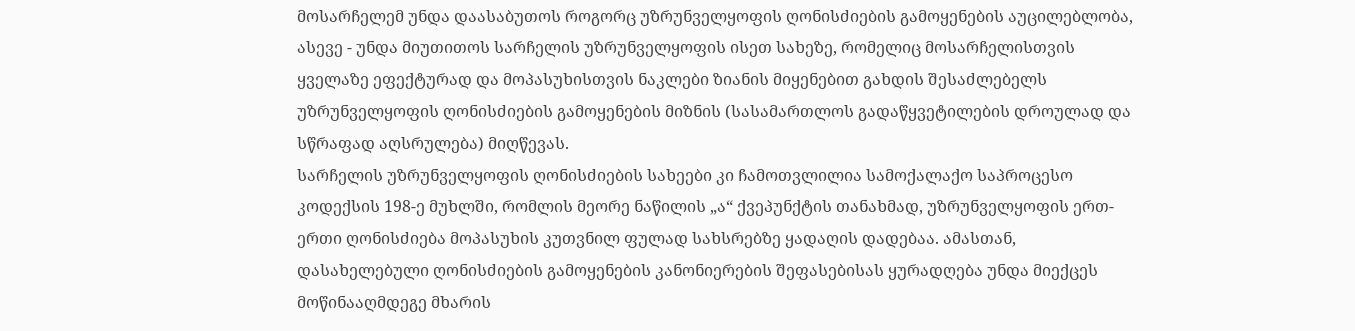მოსარჩელემ უნდა დაასაბუთოს როგორც უზრუნველყოფის ღონისძიების გამოყენების აუცილებლობა, ასევე - უნდა მიუთითოს სარჩელის უზრუნველყოფის ისეთ სახეზე, რომელიც მოსარჩელისთვის ყველაზე ეფექტურად და მოპასუხისთვის ნაკლები ზიანის მიყენებით გახდის შესაძლებელს უზრუნველყოფის ღონისძიების გამოყენების მიზნის (სასამართლოს გადაწყვეტილების დროულად და სწრაფად აღსრულება) მიღწევას.
სარჩელის უზრუნველყოფის ღონისძიების სახეები კი ჩამოთვლილია სამოქალაქო საპროცესო კოდექსის 198-ე მუხლში, რომლის მეორე ნაწილის „ა“ ქვეპუნქტის თანახმად, უზრუნველყოფის ერთ-ერთი ღონისძიება მოპასუხის კუთვნილ ფულად სახსრებზე ყადაღის დადებაა. ამასთან, დასახელებული ღონისძიების გამოყენების კანონიერების შეფასებისას ყურადღება უნდა მიექცეს მოწინააღმდეგე მხარის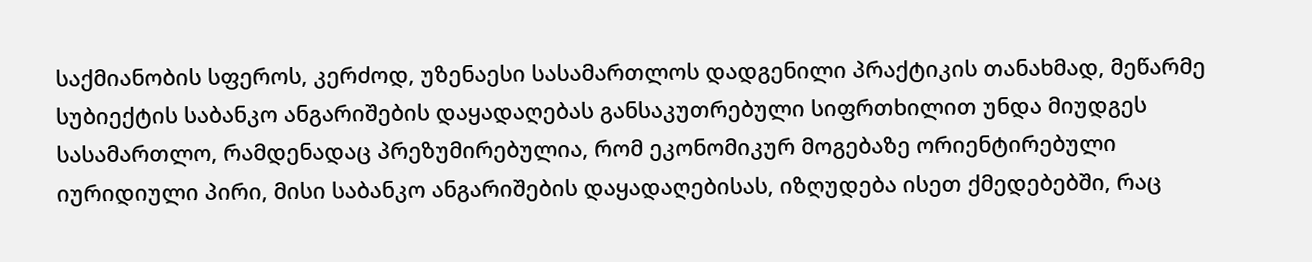საქმიანობის სფეროს, კერძოდ, უზენაესი სასამართლოს დადგენილი პრაქტიკის თანახმად, მეწარმე სუბიექტის საბანკო ანგარიშების დაყადაღებას განსაკუთრებული სიფრთხილით უნდა მიუდგეს სასამართლო, რამდენადაც პრეზუმირებულია, რომ ეკონომიკურ მოგებაზე ორიენტირებული იურიდიული პირი, მისი საბანკო ანგარიშების დაყადაღებისას, იზღუდება ისეთ ქმედებებში, რაც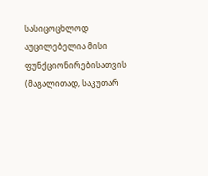სასიცოცხლოდ აუცილებელია მისი ფუნქციონირებისათვის (მაგალითად, საკუთარ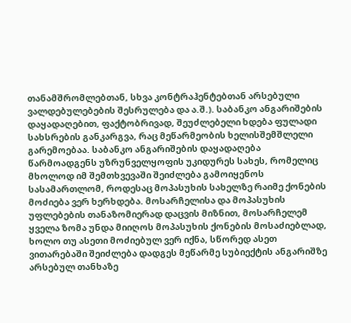თანამშრომლებთან, სხვა კონტრაჰენტებთან არსებული ვალდებულებების შესრულება და ა.შ.). საბანკო ანგარიშების დაყადაღებით, ფაქტობრივად, შეუძლებელი ხდება ფულადი სახსრების განკარგვა, რაც მეწარმეობის ხელისშემშლელი გარემოებაა. საბანკო ანგარიშების დაყადაღება წარმოადგენს უზრუნველყოფის უკიდურეს სახეს, რომელიც მხოლოდ იმ შემთხვევაში შეიძლება გამოიყენოს სასამართლომ, როდესაც მოპასუხის სახელზე რაიმე ქონების მოძიება ვერ ხერხდება. მოსარჩელისა და მოპასუხის უფლებების თანაზომიერად დაცვის მიზნით, მოსარჩელემ ყველა ზომა უნდა მიიღოს მოპასუხის ქონების მოსაძიებლად, ხოლო თუ ასეთი მოძიებულ ვერ იქნა, სწორედ ასეთ ვითარებაში შეიძლება დადგეს მეწარმე სუბიექტის ანგარიშზე არსებულ თანხაზე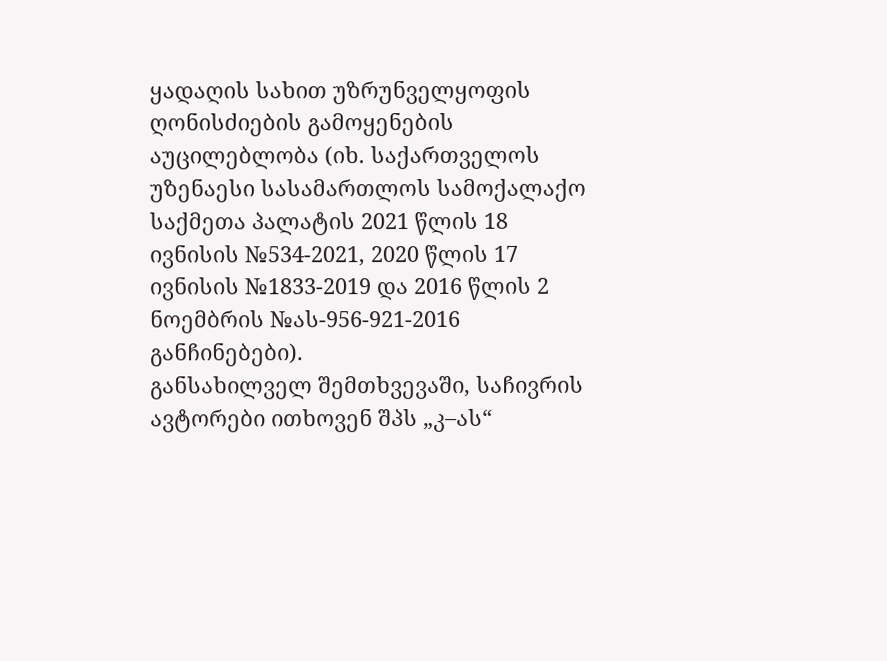ყადაღის სახით უზრუნველყოფის ღონისძიების გამოყენების აუცილებლობა (იხ. საქართველოს უზენაესი სასამართლოს სამოქალაქო საქმეთა პალატის 2021 წლის 18 ივნისის №534-2021, 2020 წლის 17 ივნისის №1833-2019 და 2016 წლის 2 ნოემბრის №ას-956-921-2016 განჩინებები).
განსახილველ შემთხვევაში, საჩივრის ავტორები ითხოვენ შპს „კ–ას“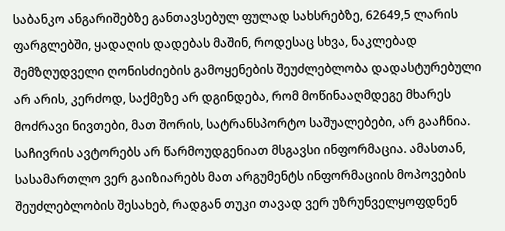საბანკო ანგარიშებზე განთავსებულ ფულად სახსრებზე, 62649,5 ლარის ფარგლებში, ყადაღის დადებას მაშინ, როდესაც სხვა, ნაკლებად შემზღუდველი ღონისძიების გამოყენების შეუძლებლობა დადასტურებული არ არის, კერძოდ, საქმეზე არ დგინდება, რომ მოწინააღმდეგე მხარეს მოძრავი ნივთები, მათ შორის, სატრანსპორტო საშუალებები, არ გააჩნია. საჩივრის ავტორებს არ წარმოუდგენიათ მსგავსი ინფორმაცია. ამასთან, სასამართლო ვერ გაიზიარებს მათ არგუმენტს ინფორმაციის მოპოვების შეუძლებლობის შესახებ, რადგან თუკი თავად ვერ უზრუნველყოფდნენ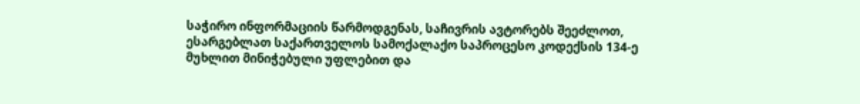საჭირო ინფორმაციის წარმოდგენას, საჩივრის ავტორებს შეეძლოთ, ესარგებლათ საქართველოს სამოქალაქო საპროცესო კოდექსის 134-ე მუხლით მინიჭებული უფლებით და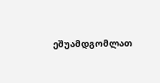ეშუამდგომლათ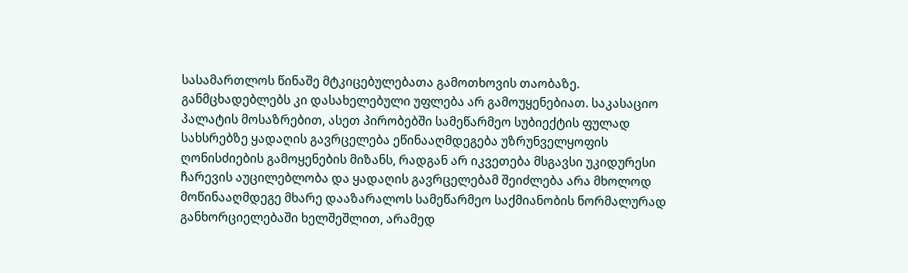სასამართლოს წინაშე მტკიცებულებათა გამოთხოვის თაობაზე. განმცხადებლებს კი დასახელებული უფლება არ გამოუყენებიათ. საკასაციო პალატის მოსაზრებით, ასეთ პირობებში სამეწარმეო სუბიექტის ფულად სახსრებზე ყადაღის გავრცელება ეწინააღმდეგება უზრუნველყოფის ღონისძიების გამოყენების მიზანს, რადგან არ იკვეთება მსგავსი უკიდურესი ჩარევის აუცილებლობა და ყადაღის გავრცელებამ შეიძლება არა მხოლოდ მოწინააღმდეგე მხარე დააზარალოს სამეწარმეო საქმიანობის ნორმალურად განხორციელებაში ხელშეშლით, არამედ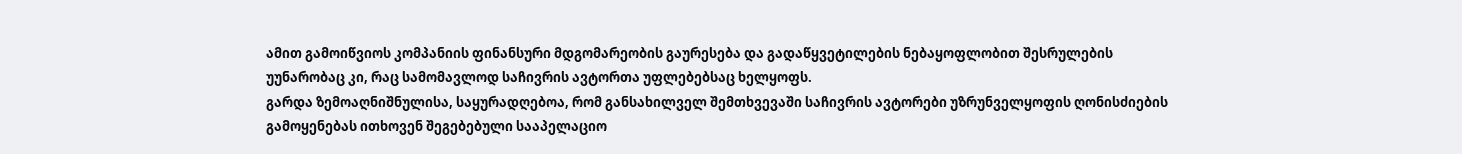ამით გამოიწვიოს კომპანიის ფინანსური მდგომარეობის გაურესება და გადაწყვეტილების ნებაყოფლობით შესრულების უუნარობაც კი, რაც სამომავლოდ საჩივრის ავტორთა უფლებებსაც ხელყოფს.
გარდა ზემოაღნიშნულისა, საყურადღებოა, რომ განსახილველ შემთხვევაში საჩივრის ავტორები უზრუნველყოფის ღონისძიების გამოყენებას ითხოვენ შეგებებული სააპელაციო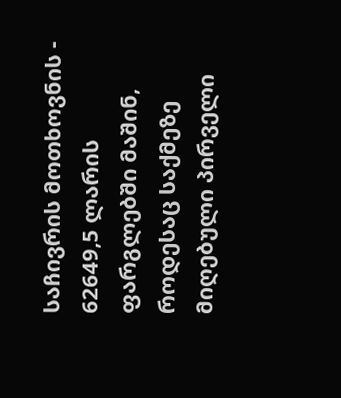საჩივრის მოთხოვნის - 62649,5 ლარის ფარგლებში მაშინ, როდესაც საქმეზე მიღებული პირველი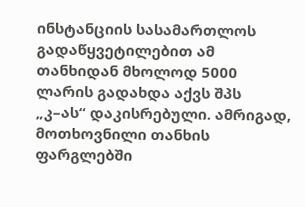ინსტანციის სასამართლოს გადაწყვეტილებით ამ თანხიდან მხოლოდ 5000 ლარის გადახდა აქვს შპს „კ–ას“ დაკისრებული. ამრიგად, მოთხოვნილი თანხის ფარგლებში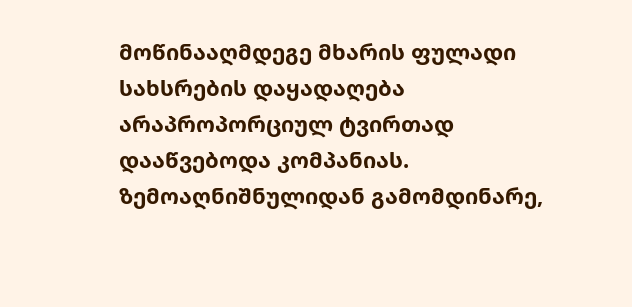მოწინააღმდეგე მხარის ფულადი სახსრების დაყადაღება არაპროპორციულ ტვირთად დააწვებოდა კომპანიას.
ზემოაღნიშნულიდან გამომდინარე,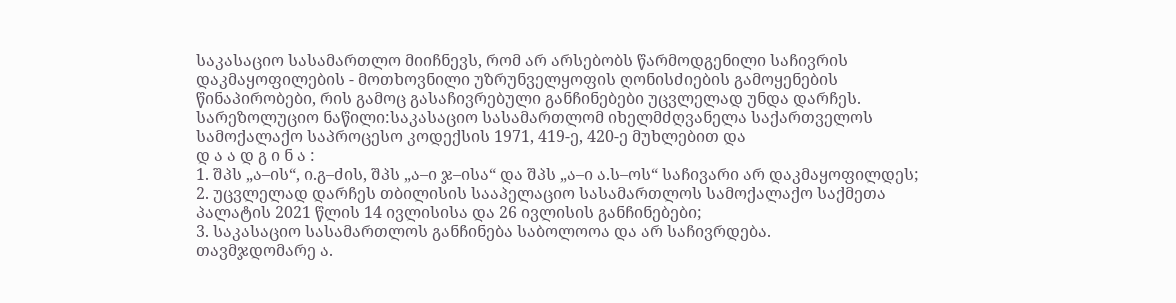საკასაციო სასამართლო მიიჩნევს, რომ არ არსებობს წარმოდგენილი საჩივრის დაკმაყოფილების - მოთხოვნილი უზრუნველყოფის ღონისძიების გამოყენების წინაპირობები, რის გამოც გასაჩივრებული განჩინებები უცვლელად უნდა დარჩეს.
სარეზოლუციო ნაწილი:საკასაციო სასამართლომ იხელმძღვანელა საქართველოს სამოქალაქო საპროცესო კოდექსის 1971, 419-ე, 420-ე მუხლებით და
დ ა ა დ გ ი ნ ა :
1. შპს „ა–ის“, ი.გ–ძის, შპს „ა–ი ჯ–ისა“ და შპს „ა–ი ა.ს–ოს“ საჩივარი არ დაკმაყოფილდეს;
2. უცვლელად დარჩეს თბილისის სააპელაციო სასამართლოს სამოქალაქო საქმეთა პალატის 2021 წლის 14 ივლისისა და 26 ივლისის განჩინებები;
3. საკასაციო სასამართლოს განჩინება საბოლოოა და არ საჩივრდება.
თავმჯდომარე ა.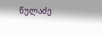წულაძე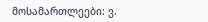მოსამართლეები: ვ.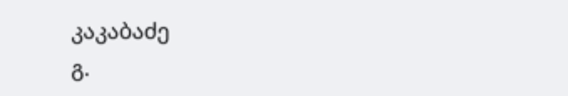კაკაბაძე
გ.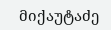მიქაუტაძე